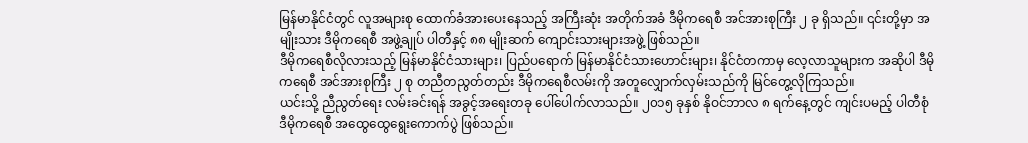မြန်မာနိုင်ငံတွင် လူအများစု ထောက်ခံအားပေးနေသည့် အကြီးဆုံး အတိုက်အခံ ဒီမိုကရေစီ အင်အားစုကြီး ၂ ခု ရှိသည်။ ၎င်းတို့မှာ အမျိုးသား ဒီမိုကရေစီ အဖွဲ့ချုပ် ပါတီနှင့် ၈၈ မျိုးဆက် ကျောင်းသားများအဖွဲ့ ဖြစ်သည်။
ဒီမိုကရေစီလိုလားသည့် မြန်မာနိုင်ငံသားများ၊ ပြည်ပရောက် မြန်မာနိုင်ငံသားဟောင်းများ၊ နိုင်ငံတကာမှ လေ့လာသူများက အဆိုပါ ဒီမိုကရေစီ အင်အားစုကြီး ၂ စု တညီတညွတ်တည်း ဒီမိုကရေစီလမ်းကို အတူလျှောက်လှမ်းသည်ကို မြင်တွေ့လိုကြသည်။
ယင်းသို့ ညီညွတ်ရေး လမ်းခင်းရန် အခွင့်အရေးတခု ပေါ်ပေါက်လာသည်။ ၂၀၁၅ ခုနှစ် နိုဝင်ဘာလ ၈ ရက်နေ့တွင် ကျင်းပမည့် ပါတီစုံ ဒီမိုကရေစီ အထွေထွေရွေးကောက်ပွဲ ဖြစ်သည်။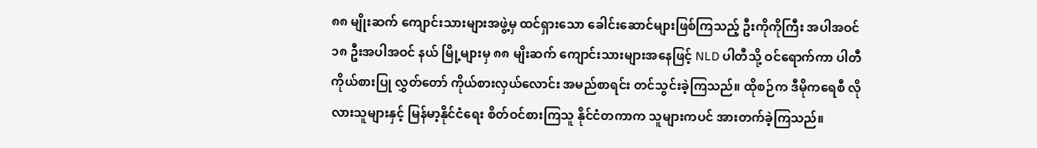၈၈ မျိုးဆက် ကျောင်းသားများအဖွဲ့မှ ထင်ရှားသော ခေါင်းဆောင်များဖြစ်ကြသည့် ဦးကိုကိုကြီး အပါအဝင် ၁၈ ဦးအပါအဝင် နယ် မြို့များမှ ၈၈ မျိးဆက် ကျောင်းသားများအနေဖြင့် NLD ပါတီသို့ ဝင်ရောက်ကာ ပါတီကိုယ်စားပြု လွှတ်တော် ကိုယ်စားလှယ်လောင်း အမည်စာရင်း တင်သွင်းခဲ့ကြသည်။ ထိုစဉ်က ဒီမိုကရေစီ လိုလားသူများနှင့် မြန်မာ့နိုင်ငံရေး စိတ်ဝင်စားကြသူ နိုင်ငံတကာက သူများကပင် အားတက်ခဲ့ကြသည်။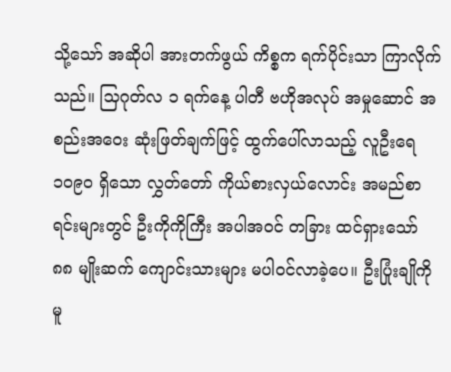သို့သော် အဆိုပါ အားတက်ဖွယ် ကိစ္စက ရက်ပိုင်းသာ ကြာလိုက်သည်။ သြဂုတ်လ ၁ ရက်နေ့ ပါတီ ဗဟိုအလုပ် အမှုဆောင် အစည်းအဝေး ဆုံးဖြတ်ချက်ဖြင့် ထွက်ပေါ်လာသည့် လူဦးရေ ၁၀၉ဝ ရှိသော လွှတ်တော် ကိုယ်စားလှယ်လောင်း အမည်စာရင်းများတွင် ဦးကိုကိုကြီး အပါအဝင် တခြား ထင်ရှားသော် ၈၈ မျိုးဆက် ကျောင်းသားများ မပါဝင်လာခဲ့ပေ။ ဦးပြုံးချိုကိုမူ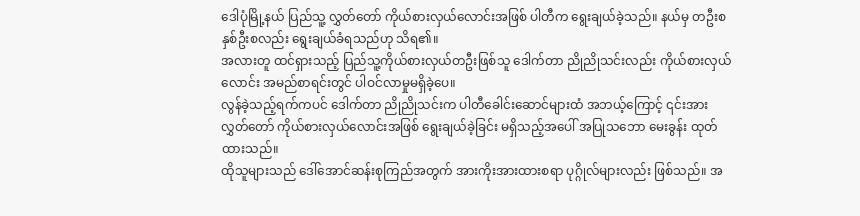ဒေါပုံမြို့နယ် ပြည်သူ့ လွှတ်တော် ကိုယ်စားလှယ်လောင်းအဖြစ် ပါတီက ရွေးချယ်ခဲ့သည်။ နယ်မှ တဦးစ နှစ်ဦးစလည်း ရွေးချယ်ခံရသည်ဟု သိရ၏။
အလားတူ ထင်ရှားသည့် ပြည်သူ့ကိုယ်စားလှယ်တဦးဖြစ်သူ ဒေါက်တာ ညိုညိုသင်းလည်း ကိုယ်စားလှယ်လောင်း အမည်စာရင်းတွင် ပါဝင်လာမှုမရှိခဲ့ပေ။
လွန်ခဲ့သည့်ရက်ကပင် ဒေါက်တာ ညိုညိုသင်းက ပါတီခေါင်းဆောင်များထံ အဘယ့်ကြောင့် ၎င်းအား လွှတ်တော် ကိုယ်စားလှယ်လောင်းအဖြစ် ရွေးချယ်ခဲ့ခြင်း မရှိသည့်အပေါ် အပြုသဘော မေးခွန်း ထုတ်ထားသည်။
ထိုသူများသည် ဒေါ်အောင်ဆန်းစုကြည်အတွက် အားကိုးအားထားစရာ ပုဂ္ဂိုလ်များလည်း ဖြစ်သည်။ အ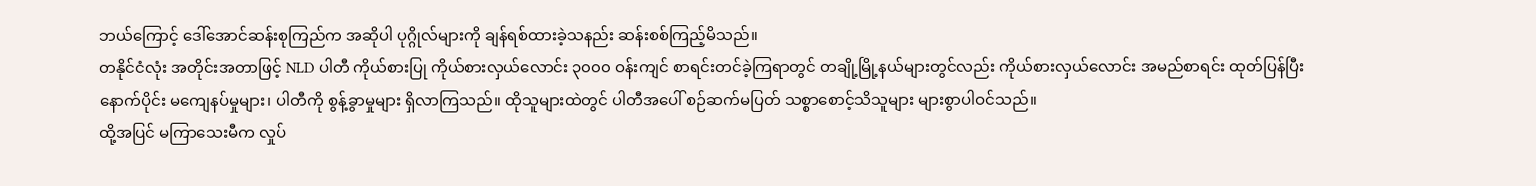ဘယ်ကြောင့် ဒေါ်အောင်ဆန်းစုကြည်က အဆိုပါ ပုဂ္ဂိုလ်များကို ချန်ရစ်ထားခဲ့သနည်း ဆန်းစစ်ကြည့်မိသည်။
တနိုင်ငံလုံး အတိုင်းအတာဖြင့် NLD ပါတီ ကိုယ်စားပြု ကိုယ်စားလှယ်လောင်း ၃၀၀၀ ဝန်းကျင် စာရင်းတင်ခဲ့ကြရာတွင် တချို့မြို့နယ်များတွင်လည်း ကိုယ်စားလှယ်လောင်း အမည်စာရင်း ထုတ်ပြန်ပြီးနောက်ပိုင်း မကျေနပ်မှုများ၊ ပါတီကို စွန့်ခွာမှုများ ရှိလာကြသည်။ ထိုသူများထဲတွင် ပါတီအပေါ် စဉ်ဆက်မပြတ် သစ္စာစောင့်သိသူများ များစွာပါဝင်သည်။
ထို့အပြင် မကြာသေးမီက လှုပ်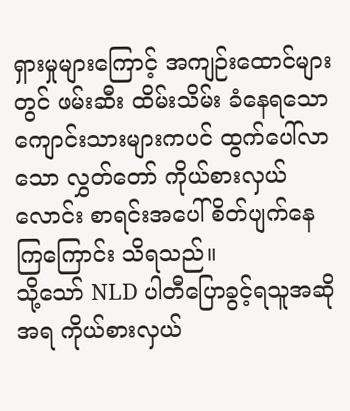ရှားမှုများကြောင့် အကျဉ်းထောင်များတွင် ဖမ်းဆီး ထိမ်းသိမ်း ခံနေရသော ကျောင်းသားများကပင် ထွက်ပေါ်လာသော လွှတ်တော် ကိုယ်စားလှယ်လောင်း စာရင်းအပေါ် စိတ်ပျက်နေကြကြောင်း သိရသည်။
သို့သော် NLD ပါတီပြောခွင့်ရသူအဆိုအရ ကိုယ်စားလှယ်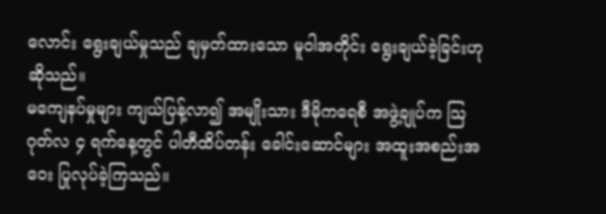လောင်း ရွေးချယ်မှုသည် ချမှတ်ထားသော မူဝါအတိုင်း ရွေးချယ်ခဲ့ခြင်းဟု ဆိုသည်။
မကျေနပ်မှုများ ကျယ်ပြန့်လာ၍ အမျိုးသား ဒီမိုကရေစီ အဖွဲ့ချုပ်က သြဂုတ်လ ၄ ရက်နေ့တွင် ပါတီထိပ်တန်း ခေါင်းဆောင်များ အထူးအစည်းအဝေး ပြုလုပ်ခဲ့ကြသည်။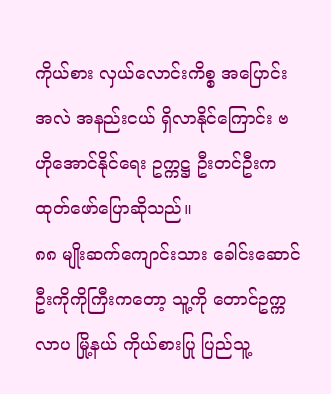ကိုယ်စား လှယ်လောင်းကိစ္စ အပြောင်းအလဲ အနည်းငယ် ရှိလာနိုင်ကြောင်း ဗဟိုအောင်နိုင်ရေး ဥက္ကဋ္ဌ ဦးတင်ဦးက ထုတ်ဖော်ပြောဆိုသည်။
၈၈ မျိုးဆက်ကျောင်းသား ခေါင်းဆောင် ဦးကိုကိုကြီးကတော့ သူ့ကို တောင်ဥက္ကလာပ မြို့နယ် ကိုယ်စားပြု ပြည်သူ့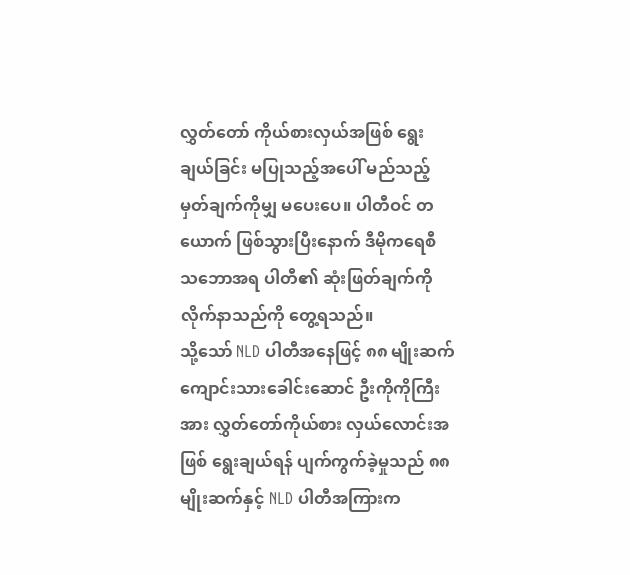လွှတ်တော် ကိုယ်စားလှယ်အဖြစ် ရွေးချယ်ခြင်း မပြုသည့်အပေါ် မည်သည့် မှတ်ချက်ကိုမျှ မပေးပေ။ ပါတီဝင် တယောက် ဖြစ်သွားပြီးနောက် ဒီမိုကရေစီ သဘောအရ ပါတီ၏ ဆုံးဖြတ်ချက်ကို လိုက်နာသည်ကို တွေ့ရသည်။
သို့သော် NLD ပါတီအနေဖြင့် ၈၈ မျိုးဆက် ကျောင်းသားခေါင်းဆောင် ဦးကိုကိုကြီးအား လွှတ်တော်ကိုယ်စား လှယ်လောင်းအဖြစ် ရွေးချယ်ရန် ပျက်ကွက်ခဲ့မှုသည် ၈၈ မျိုးဆက်နှင့် NLD ပါတီအကြားက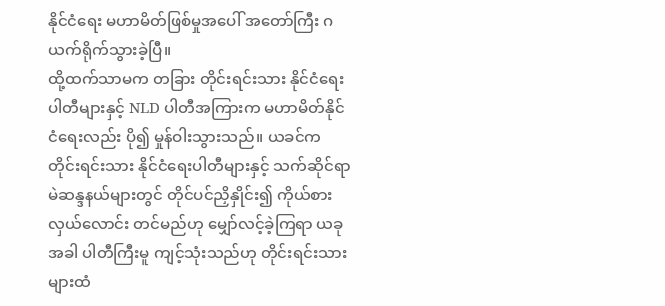နိုင်ငံရေး မဟာမိတ်ဖြစ်မှုအပေါ် အတော်ကြီး ဂယက်ရိုက်သွားခဲ့ပြီ။
ထို့ထက်သာမက တခြား တိုင်းရင်းသား နိုင်ငံရေးပါတီများနှင့် NLD ပါတီအကြားက မဟာမိတ်နိုင်ငံရေးလည်း ပို၍ မှုန်ဝါးသွားသည်။ ယခင်က တိုင်းရင်းသား နိုင်ငံရေးပါတီများနှင့် သက်ဆိုင်ရာ မဲဆန္ဒနယ်များတွင် တိုင်ပင်ညှိနှိုင်း၍ ကိုယ်စားလှယ်လောင်း တင်မည်ဟု မျှော်လင့်ခဲ့ကြရာ ယခုအခါ ပါတီကြီးမူ ကျင့်သုံးသည်ဟု တိုင်းရင်းသားများထံ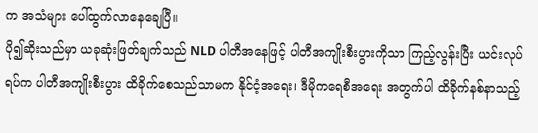က အသံများ ပေါ်ထွက်လာနေချေပြီ။
ပို၍ဆိုးသည်မှာ ယခုဆုံးဖြတ်ချက်သည် NLD ပါတီအနေဖြင့် ပါတီအကျိုးစီးပွားကိုသာ ကြည့်လွန်းပြီး ယင်းလုပ်ရပ်က ပါတီအကျိုးစီးပွား ထိခိုက်စေသည်သာမက နိုင်ငံ့အရေး၊ ဒီမိုကရေစီအရေး အတွက်ပါ ထိခိုက်နစ်နာသည့်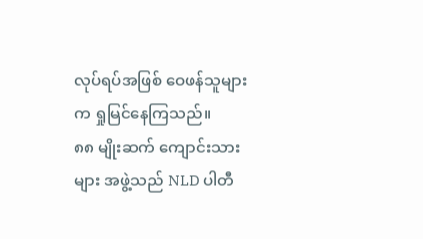လုပ်ရပ်အဖြစ် ဝေဖန်သူများက ရှုမြင်နေကြသည်။
၈၈ မျိုးဆက် ကျောင်းသားများ အဖွဲ့သည် NLD ပါတီ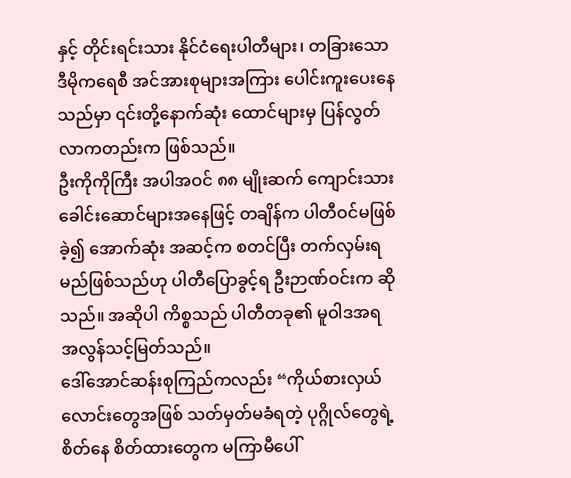နှင့် တိုင်းရင်းသား နိုင်ငံရေးပါတီများ၊ တခြားသော ဒီမိုကရေစီ အင်အားစုများအကြား ပေါင်းကူးပေးနေသည်မှာ ၎င်းတို့နောက်ဆုံး ထောင်များမှ ပြန်လွတ်လာကတည်းက ဖြစ်သည်။
ဦးကိုကိုကြီး အပါအဝင် ၈၈ မျိုးဆက် ကျောင်းသား ခေါင်းဆောင်များအနေဖြင့် တချိန်က ပါတီဝင်မဖြစ်ခဲ့၍ အောက်ဆုံး အဆင့်က စတင်ပြီး တက်လှမ်းရမည်ဖြစ်သည်ဟု ပါတီပြောခွင့်ရ ဦးဉာဏ်ဝင်းက ဆိုသည်။ အဆိုပါ ကိစ္စသည် ပါတီတခု၏ မူဝါဒအရ အလွန်သင့်မြတ်သည်။
ဒေါ်အောင်ဆန်းစုကြည်ကလည်း “ကိုယ်စားလှယ်လောင်းတွေအဖြစ် သတ်မှတ်မခံရတဲ့ ပုဂ္ဂိုလ်တွေရဲ့စိတ်နေ စိတ်ထားတွေက မကြာမီပေါ်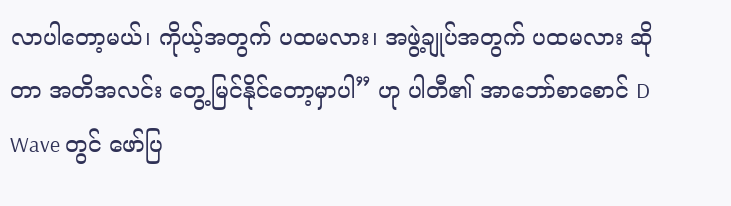လာပါတော့မယ်၊ ကိုယ့်အတွက် ပထမလား၊ အဖွဲ့ချုပ်အတွက် ပထမလား ဆိုတာ အတိအလင်း တွေ့မြင်နိုင်တော့မှာပါ” ဟု ပါတီ၏ အာဘော်စာစောင် D Wave တွင် ဖော်ပြ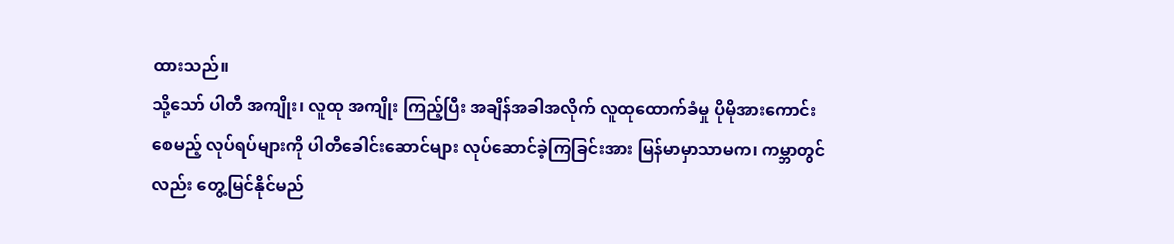ထားသည်။
သို့သော် ပါတီ အကျိုး၊ လူထု အကျိုး ကြည့်ပြီး အချိန်အခါအလိုက် လူထုထောက်ခံမှု ပိုမိုအားကောင်းစေမည့် လုပ်ရပ်များကို ပါတီခေါင်းဆောင်များ လုပ်ဆောင်ခဲ့ကြခြင်းအား မြန်မာမှာသာမက၊ ကမ္ဘာတွင်လည်း တွေ့မြင်နိုင်မည်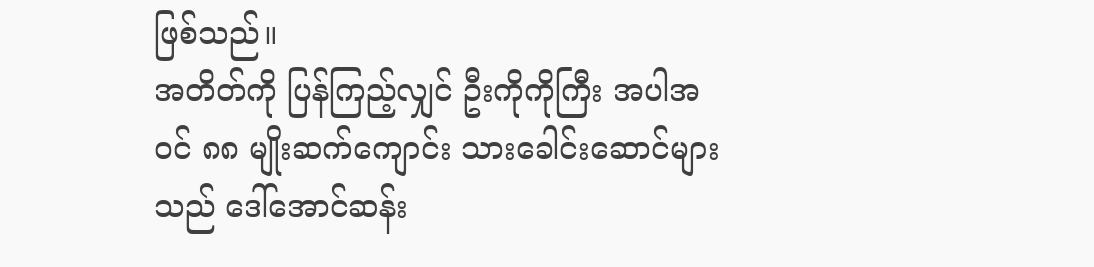ဖြစ်သည်။
အတိတ်ကို ပြန်ကြည့်လျှင် ဦးကိုကိုကြီး အပါအဝင် ၈၈ မျိုးဆက်ကျောင်း သားခေါင်းဆောင်များသည် ဒေါ်အောင်ဆန်း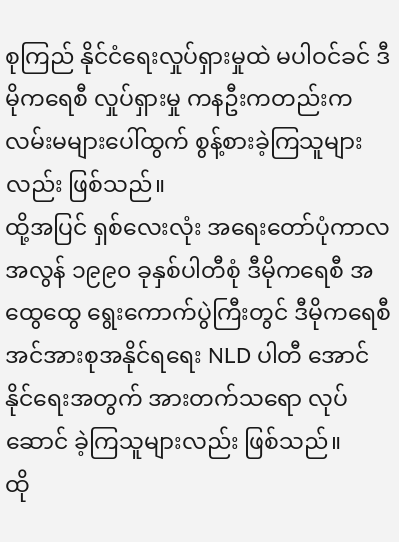စုကြည် နိုင်ငံရေးလှုပ်ရှားမှုထဲ မပါဝင်ခင် ဒီမိုကရေစီ လှုပ်ရှားမှု ကနဦးကတည်းက လမ်းမများပေါ်ထွက် စွန့်စားခဲ့ကြသူများလည်း ဖြစ်သည်။
ထို့အပြင် ရှစ်လေးလုံး အရေးတော်ပုံကာလ အလွန် ၁၉၉၀ ခုနှစ်ပါတီစုံ ဒီမိုကရေစီ အထွေထွေ ရွေးကောက်ပွဲကြီးတွင် ဒီမိုကရေစီ အင်အားစုအနိုင်ရရေး NLD ပါတီ အောင်နိုင်ရေးအတွက် အားတက်သရော လုပ်ဆောင် ခဲ့ကြသူများလည်း ဖြစ်သည်။
ထို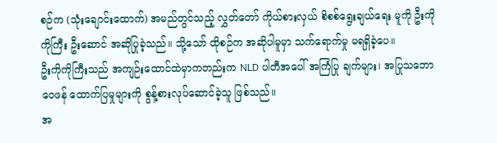စဉ်က (သုံးချောင်းထောက်) အမည်တွင်သည့် လွှတ်တော် ကိုယ်စားလှယ် စိစစ်ရွေးချယ်ရေး မူကို ဦးကိုကိုကြီး ဦးဆောင် အဆိုပြုခဲ့သည်။ သို့သော် ထိုစဉ်က အဆိုပါမူမှာ သက်ရောက်မှု မရရှိခဲ့ပေ။
ဦးကိုကိုကြီးသည် အကျဉ်းထောင်ထဲမှာကတည်းက NLD ပါတီအပေါ် အကြံပြု ချက်များ၊ အပြုသဘော ဝေဖန် ထောက်ပြမှုများကို စွန့်စားလုပ်ဆောင်ခဲ့သူ ဖြစ်သည်။
အ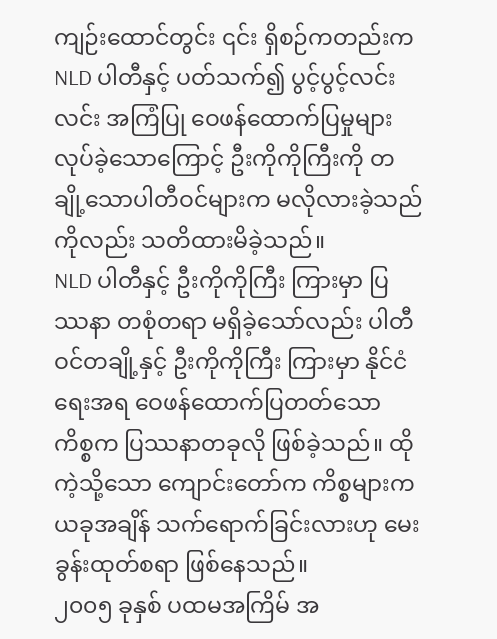ကျဉ်းထောင်တွင်း ၎င်း ရှိစဉ်ကတည်းက NLD ပါတီနှင့် ပတ်သက်၍ ပွင့်ပွင့်လင်းလင်း အကြံပြု ဝေဖန်ထောက်ပြမှုများ လုပ်ခဲ့သောကြောင့် ဦးကိုကိုကြီးကို တချို့သောပါတီဝင်များက မလိုလားခဲ့သည်ကိုလည်း သတိထားမိခဲ့သည်။
NLD ပါတီနှင့် ဦးကိုကိုကြီး ကြားမှာ ပြဿနာ တစုံတရာ မရှိခဲ့သော်လည်း ပါတီဝင်တချို့နှင့် ဦးကိုကိုကြီး ကြားမှာ နိုင်ငံရေးအရ ဝေဖန်ထောက်ပြတတ်သော ကိစ္စက ပြဿနာတခုလို ဖြစ်ခဲ့သည်။ ထိုကဲ့သို့သော ကျောင်းတော်က ကိစ္စများက ယခုအချိန် သက်ရောက်ခြင်းလားဟု မေးခွန်းထုတ်စရာ ဖြစ်နေသည်။
၂၀၀၅ ခုနှစ် ပထမအကြိမ် အ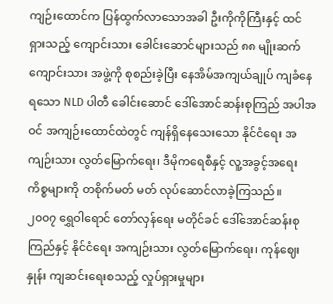ကျဉ်းထောင်က ပြန်ထွက်လာသောအခါ ဦးကိုကိုကြီးနှင့် ထင်ရှားသည့် ကျောင်းသား ခေါင်းဆောင်များသည် ၈၈ မျိုးဆက် ကျောင်းသား အဖွဲ့ကို စုစည်းခဲ့ပြီး နေအိမ်အကျယ်ချုပ် ကျခံနေရသော NLD ပါတီ ခေါင်းဆောင် ဒေါ်အောင်ဆန်းစုကြည် အပါအဝင် အကျဉ်းထောင်ထဲတွင် ကျန်ရှိနေသေးသော နိုင်ငံရေး အကျဉ်းသား လွတ်မြောက်ရေး၊ ဒီမိုကရေစီနှင့် လူ့အခွင့်အရေး ကိစ္စများကို တစိုက်မတ် မတ် လုပ်ဆောင်လာခဲ့ကြသည်။
၂၀၀၇ ရွှေဝါရောင် တော်လှန်ရေး မတိုင်ခင် ဒေါ်အောင်ဆန်းစုကြည်နှင့် နိုင်ငံရေး အကျဉ်းသား လွတ်မြောက်ရေး၊ ကုန်ဈေးနှုန်း ကျဆင်းရေးစသည့် လှုပ်ရှားမှုများ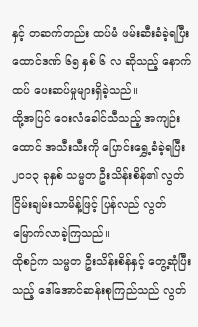နှင့် တဆက်တည်း ထပ်မံ ဖမ်းဆီးခံခဲ့ရပြီး ထောင်ဒဏ် ၆၅ နှစ် ၆ လ ဆိုသည့် နောက်ထပ် ပေးဆပ်မှုများရှိခဲ့သည်။
ထို့အပြင် ဝေးလံခေါင်သီသည့် အကျဉ်းထောင် အသီးသီးကို ပြောင်းရွှေ့ခံခဲ့ရပြီး ၂၀၁၃ ခုနှစ် သမ္မတ ဦးသိန်းစိန်၏ လွတ်ငြိမ်းချမ်းသာမိန့်ဖြင့် ပြန်လည် လွတ်မြောက်လာခဲ့ကြသည်။
ထိုစဉ်က သမ္မတ ဦးသိန်းစိန်နှင့် တွေ့ဆုံပြီးသည့် ဒေါ်အောင်ဆန်းစုကြည်သည် လွတ်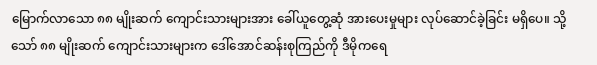မြောက်လာသော ၈၈ မျိုးဆက် ကျောင်းသားများအား ခေါ်ယူတွေ့ဆုံ အားပေးမှုများ လုပ်ဆောင်ခဲ့ခြင်း မရှိပေ။ သို့သော် ၈၈ မျိုးဆက် ကျောင်းသားများက ဒေါ်အောင်ဆန်းစုကြည်ကို ဒီမိုကရေ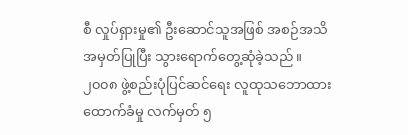စီ လှုပ်ရှားမှု၏ ဦးဆောင်သူအဖြစ် အစဉ်အသိအမှတ်ပြုပြီး သွားရောက်တွေ့ဆုံခဲ့သည်။
၂၀၀၈ ဖွဲ့စည်းပုံပြင်ဆင်ရေး လူထုသဘောထား ထောက်ခံမှု လက်မှတ် ၅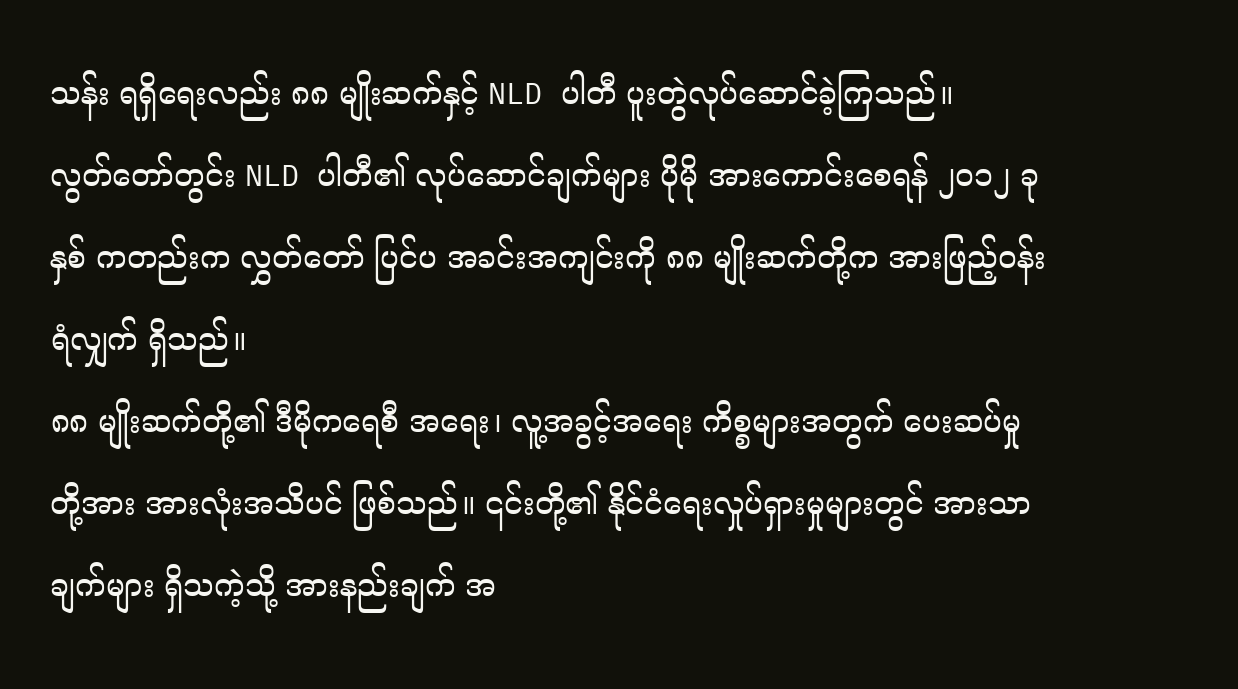သန်း ရရှိရေးလည်း ၈၈ မျိုးဆက်နှင့် NLD ပါတီ ပူးတွဲလုပ်ဆောင်ခဲ့ကြသည်။
လွတ်တော်တွင်း NLD ပါတီ၏ လုပ်ဆောင်ချက်များ ပိုမို အားကောင်းစေရန် ၂၀၁၂ ခုနှစ် ကတည်းက လွှတ်တော် ပြင်ပ အခင်းအကျင်းကို ၈၈ မျိုးဆက်တို့က အားဖြည့်ဝန်းရံလျှက် ရှိသည်။
၈၈ မျိုးဆက်တို့၏ ဒီမိုကရေစီ အရေး၊ လူ့အခွင့်အရေး ကိစ္စများအတွက် ပေးဆပ်မှုတို့အား အားလုံးအသိပင် ဖြစ်သည်။ ၎င်းတို့၏ နိုင်ငံရေးလှုပ်ရှားမှုများတွင် အားသာချက်များ ရှိသကဲ့သို့ အားနည်းချက် အ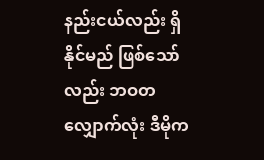နည်းငယ်လည်း ရှိနိုင်မည် ဖြစ်သော်လည်း ဘဝတလျှောက်လုံး ဒီမိုက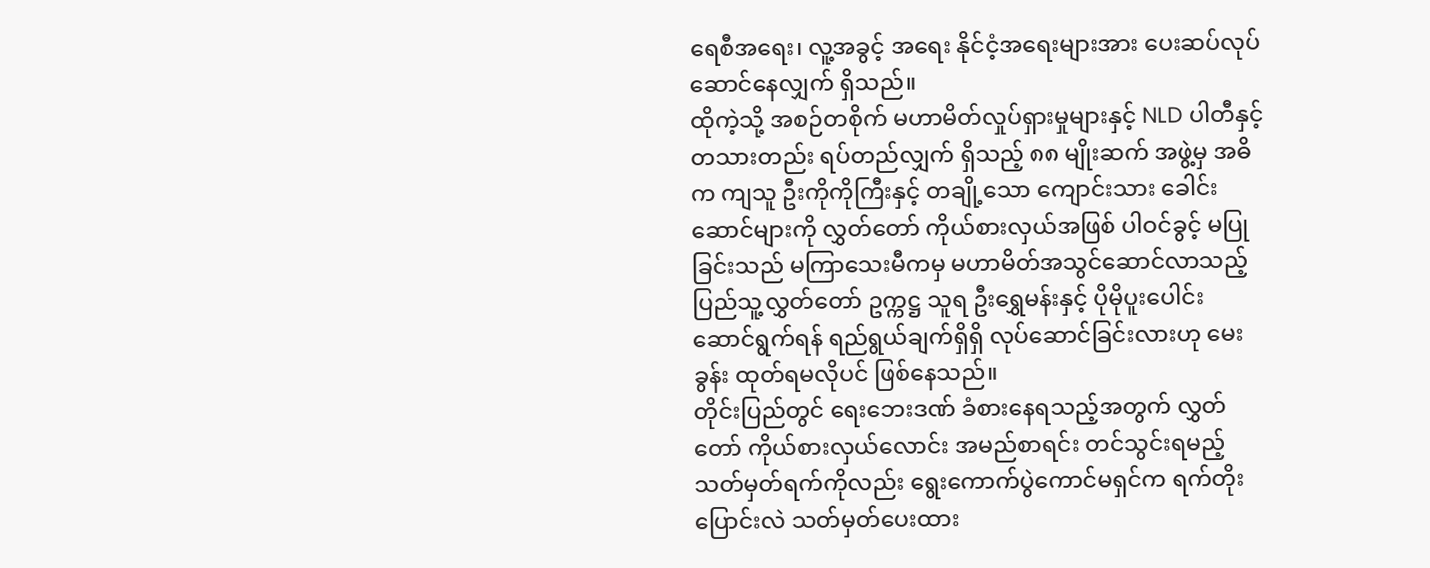ရေစီအရေး၊ လူ့အခွင့် အရေး နိုင်ငံ့အရေးများအား ပေးဆပ်လုပ်ဆောင်နေလျှက် ရှိသည်။
ထိုကဲ့သို့ အစဉ်တစိုက် မဟာမိတ်လှုပ်ရှားမှုများနှင့် NLD ပါတီနှင့် တသားတည်း ရပ်တည်လျှက် ရှိသည့် ၈၈ မျိုးဆက် အဖွဲ့မှ အဓိက ကျသူ ဦးကိုကိုကြီးနှင့် တချို့သော ကျောင်းသား ခေါင်းဆောင်များကို လွှတ်တော် ကိုယ်စားလှယ်အဖြစ် ပါဝင်ခွင့် မပြုခြင်းသည် မကြာသေးမီကမှ မဟာမိတ်အသွင်ဆောင်လာသည့် ပြည်သူ့လွှတ်တော် ဥက္ကဋ္ဌ သူရ ဦးရွှေမန်းနှင့် ပိုမိုပူးပေါင်း ဆောင်ရွက်ရန် ရည်ရွယ်ချက်ရှိရှိ လုပ်ဆောင်ခြင်းလားဟု မေးခွန်း ထုတ်ရမလိုပင် ဖြစ်နေသည်။
တိုင်းပြည်တွင် ရေးဘေးဒဏ် ခံစားနေရသည့်အတွက် လွှတ်တော် ကိုယ်စားလှယ်လောင်း အမည်စာရင်း တင်သွင်းရမည့် သတ်မှတ်ရက်ကိုလည်း ရွေးကောက်ပွဲကောင်မရှင်က ရက်တိုး ပြောင်းလဲ သတ်မှတ်ပေးထား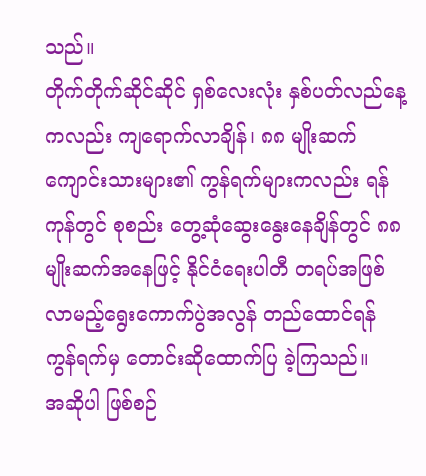သည်။
တိုက်တိုက်ဆိုင်ဆိုင် ရှစ်လေးလုံး နှစ်ပတ်လည်နေ့ကလည်း ကျရောက်လာချိန်၊ ၈၈ မျိုးဆက် ကျောင်းသားများ၏ ကွန်ရက်များကလည်း ရန်ကုန်တွင် စုစည်း တွေ့ဆုံဆွေးနွေးနေချိန်တွင် ၈၈ မျိုးဆက်အနေဖြင့် နိုင်ငံရေးပါတီ တရပ်အဖြစ် လာမည့်ရွေးကောက်ပွဲအလွန် တည်ထောင်ရန် ကွန်ရက်မှ တောင်းဆိုထောက်ပြ ခဲ့ကြသည်။
အဆိုပါ ဖြစ်စဉ်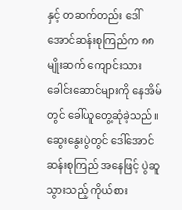နှင့် တဆက်တည်း ဒေါ်အောင်ဆန်းစုကြည်က ၈၈ မျိုးဆက် ကျောင်းသားခေါင်းဆောင်များကို နေအိမ်တွင် ခေါ်ယူတွေ့ဆုံခဲ့သည်။ ဆွေးနွေးပွဲတွင် ဒေါ်အောင်ဆန်းစုကြည် အနေဖြင့် ပွဲဆူသွားသည့် ကိုယ်စား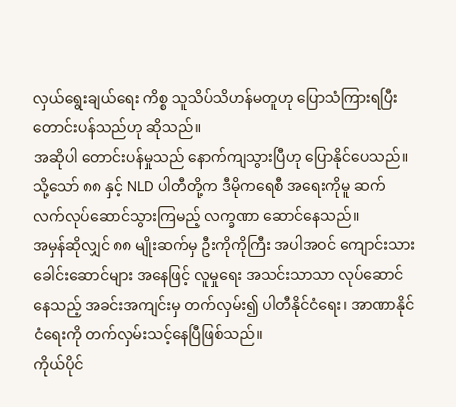လှယ်ရွေးချယ်ရေး ကိစ္စ သူသိပ်သိဟန်မတူဟု ပြောသံကြားရပြီး တောင်းပန်သည်ဟု ဆိုသည်။
အဆိုပါ တောင်းပန်မှုသည် နောက်ကျသွားပြီဟု ပြောနိုင်ပေသည်။ သို့သော် ၈၈ နှင့် NLD ပါတီတို့က ဒီမိုကရေစီ အရေးကိုမူ ဆက်လက်လုပ်ဆောင်သွားကြမည့် လက္ခဏာ ဆောင်နေသည်။
အမှန်ဆိုလျှင် ၈၈ မျိုးဆက်မှ ဦးကိုကိုကြီး အပါအဝင် ကျောင်းသားခေါင်းဆောင်များ အနေဖြင့် လူမှုရေး အသင်းသာသာ လုပ်ဆောင်နေသည့် အခင်းအကျင်းမှ တက်လှမ်း၍ ပါတီနိုင်ငံရေး၊ အာဏာနိုင်ငံရေးကို တက်လှမ်းသင့်နေပြီဖြစ်သည်။
ကိုယ်ပိုင်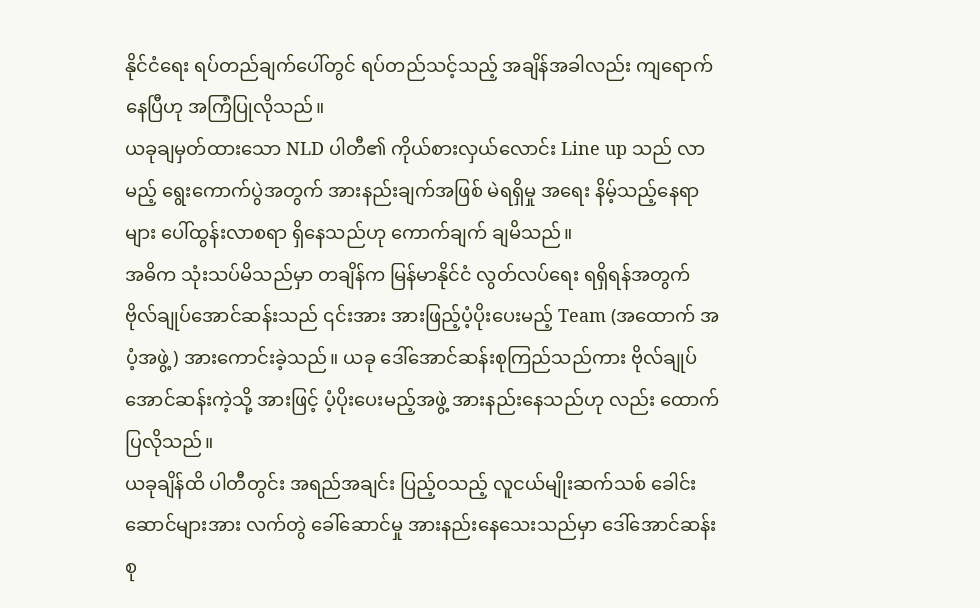နိုင်ငံရေး ရပ်တည်ချက်ပေါ်တွင် ရပ်တည်သင့်သည့် အချိန်အခါလည်း ကျရောက်နေပြီဟု အကြံပြုလိုသည်။
ယခုချမှတ်ထားသော NLD ပါတီ၏ ကိုယ်စားလှယ်လောင်း Line up သည် လာမည့် ရွေးကောက်ပွဲအတွက် အားနည်းချက်အဖြစ် မဲရရှိမှု အရေး နိမ့်သည့်နေရာများ ပေါ်ထွန်းလာစရာ ရှိနေသည်ဟု ကောက်ချက် ချမိသည်။
အဓိက သုံးသပ်မိသည်မှာ တချိန်က မြန်မာနိုင်ငံ လွတ်လပ်ရေး ရရှိရန်အတွက် ဗိုလ်ချုပ်အောင်ဆန်းသည် ၎င်းအား အားဖြည့်ပံ့ပိုးပေးမည့် Team (အထောက် အပံ့အဖွဲ့) အားကောင်းခဲ့သည်။ ယခု ဒေါ်အောင်ဆန်းစုကြည်သည်ကား ဗိုလ်ချုပ်အောင်ဆန်းကဲ့သို့ အားဖြင့် ပံ့ပိုးပေးမည့်အဖွဲ့ အားနည်းနေသည်ဟု လည်း ထောက်ပြလိုသည်။
ယခုချိန်ထိ ပါတီတွင်း အရည်အချင်း ပြည့်ဝသည့် လူငယ်မျိုးဆက်သစ် ခေါင်းဆောင်များအား လက်တွဲ ခေါ်ဆောင်မှု အားနည်းနေသေးသည်မှာ ဒေါ်အောင်ဆန်းစု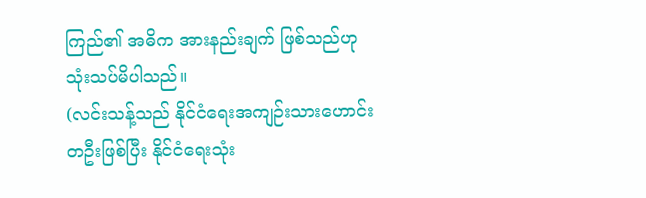ကြည်၏ အဓိက အားနည်းချက် ဖြစ်သည်ဟု သုံးသပ်မိပါသည်။
(လင်းသန့်သည် နိုင်ငံရေးအကျဉ်းသားဟောင်း တဦးဖြစ်ပြီး နိုင်ငံရေးသုံး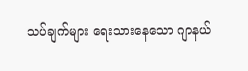သပ်ချက်များ ရေးသားနေသော ဂျာနယ်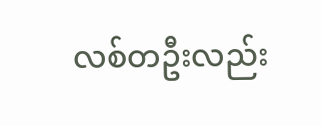လစ်တဦးလည်း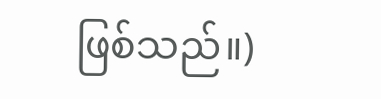ဖြစ်သည်။)